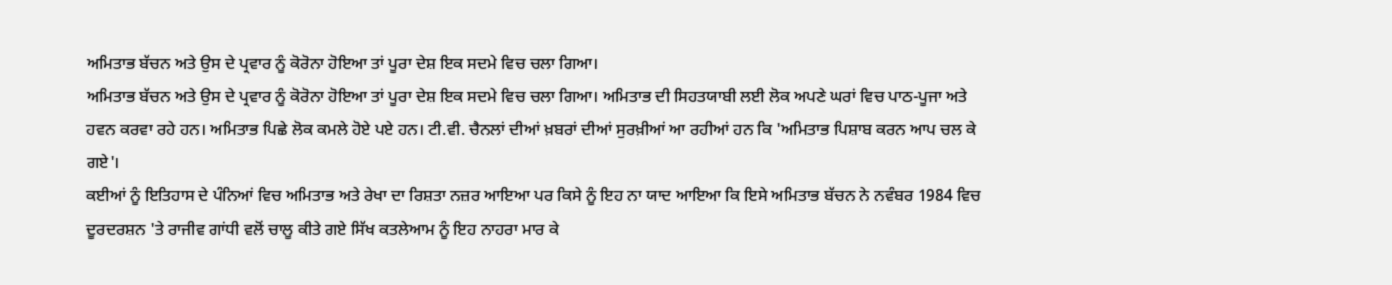ਅਮਿਤਾਭ ਬੱਚਨ ਅਤੇ ਉਸ ਦੇ ਪ੍ਰਵਾਰ ਨੂੰ ਕੋਰੋਨਾ ਹੋਇਆ ਤਾਂ ਪੂਰਾ ਦੇਸ਼ ਇਕ ਸਦਮੇ ਵਿਚ ਚਲਾ ਗਿਆ।
ਅਮਿਤਾਭ ਬੱਚਨ ਅਤੇ ਉਸ ਦੇ ਪ੍ਰਵਾਰ ਨੂੰ ਕੋਰੋਨਾ ਹੋਇਆ ਤਾਂ ਪੂਰਾ ਦੇਸ਼ ਇਕ ਸਦਮੇ ਵਿਚ ਚਲਾ ਗਿਆ। ਅਮਿਤਾਭ ਦੀ ਸਿਹਤਯਾਬੀ ਲਈ ਲੋਕ ਅਪਣੇ ਘਰਾਂ ਵਿਚ ਪਾਠ-ਪੂਜਾ ਅਤੇ ਹਵਨ ਕਰਵਾ ਰਹੇ ਹਨ। ਅਮਿਤਾਭ ਪਿਛੇ ਲੋਕ ਕਮਲੇ ਹੋਏ ਪਏ ਹਨ। ਟੀ.ਵੀ. ਚੈਨਲਾਂ ਦੀਆਂ ਖ਼ਬਰਾਂ ਦੀਆਂ ਸੁਰਖ਼ੀਆਂ ਆ ਰਹੀਆਂ ਹਨ ਕਿ 'ਅਮਿਤਾਭ ਪਿਸ਼ਾਬ ਕਰਨ ਆਪ ਚਲ ਕੇ ਗਏ'।
ਕਈਆਂ ਨੂੰ ਇਤਿਹਾਸ ਦੇ ਪੰਨਿਆਂ ਵਿਚ ਅਮਿਤਾਭ ਅਤੇ ਰੇਖਾ ਦਾ ਰਿਸ਼ਤਾ ਨਜ਼ਰ ਆਇਆ ਪਰ ਕਿਸੇ ਨੂੰ ਇਹ ਨਾ ਯਾਦ ਆਇਆ ਕਿ ਇਸੇ ਅਮਿਤਾਭ ਬੱਚਨ ਨੇ ਨਵੰਬਰ 1984 ਵਿਚ ਦੂਰਦਰਸ਼ਨ 'ਤੇ ਰਾਜੀਵ ਗਾਂਧੀ ਵਲੋਂ ਚਾਲੂ ਕੀਤੇ ਗਏ ਸਿੱਖ ਕਤਲੇਆਮ ਨੂੰ ਇਹ ਨਾਹਰਾ ਮਾਰ ਕੇ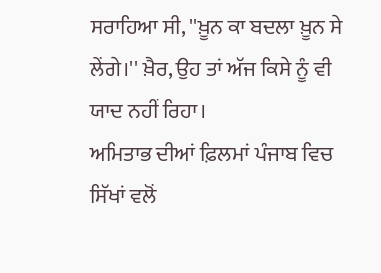ਸਰਾਹਿਆ ਸੀ, ''ਖ਼ੂਨ ਕਾ ਬਦਲਾ ਖ਼ੂਨ ਸੇ ਲੇਂਗੇ।'' ਖ਼ੈਰ, ਉਹ ਤਾਂ ਅੱਜ ਕਿਸੇ ਨੂੰ ਵੀ ਯਾਦ ਨਹੀਂ ਰਿਹਾ।
ਅਮਿਤਾਭ ਦੀਆਂ ਫ਼ਿਲਮਾਂ ਪੰਜਾਬ ਵਿਚ ਸਿੱਖਾਂ ਵਲੋਂ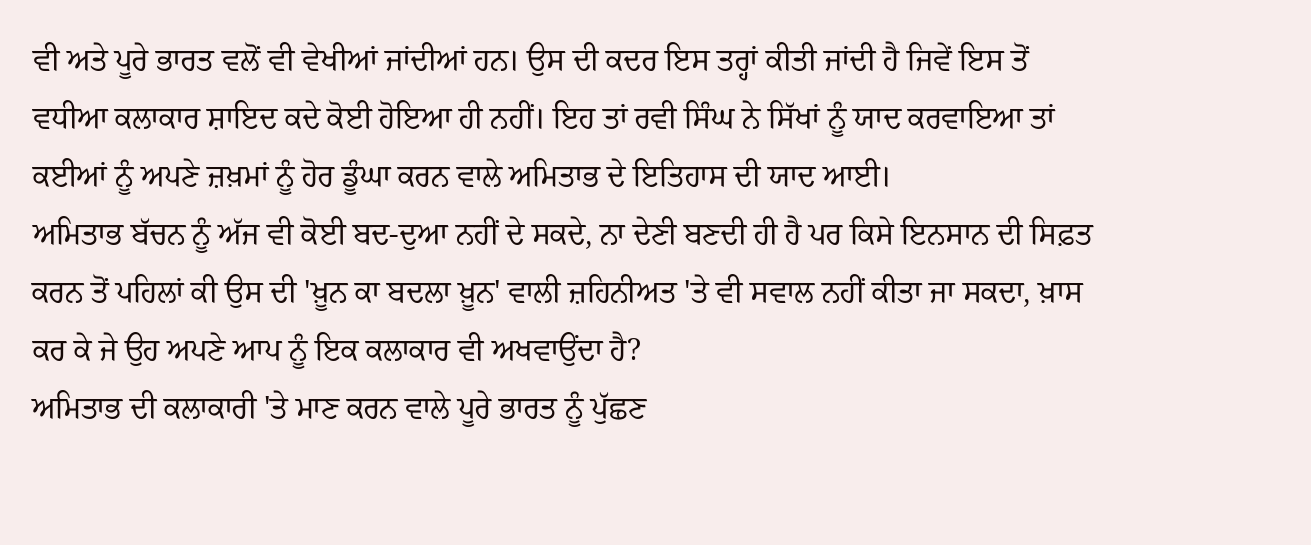ਵੀ ਅਤੇ ਪੂਰੇ ਭਾਰਤ ਵਲੋਂ ਵੀ ਵੇਖੀਆਂ ਜਾਂਦੀਆਂ ਹਨ। ਉਸ ਦੀ ਕਦਰ ਇਸ ਤਰ੍ਹਾਂ ਕੀਤੀ ਜਾਂਦੀ ਹੈ ਜਿਵੇਂ ਇਸ ਤੋਂ ਵਧੀਆ ਕਲਾਕਾਰ ਸ਼ਾਇਦ ਕਦੇ ਕੋਈ ਹੋਇਆ ਹੀ ਨਹੀਂ। ਇਹ ਤਾਂ ਰਵੀ ਸਿੰਘ ਨੇ ਸਿੱਖਾਂ ਨੂੰ ਯਾਦ ਕਰਵਾਇਆ ਤਾਂ ਕਈਆਂ ਨੂੰ ਅਪਣੇ ਜ਼ਖ਼ਮਾਂ ਨੂੰ ਹੋਰ ਡੂੰਘਾ ਕਰਨ ਵਾਲੇ ਅਮਿਤਾਭ ਦੇ ਇਤਿਹਾਸ ਦੀ ਯਾਦ ਆਈ।
ਅਮਿਤਾਭ ਬੱਚਨ ਨੂੰ ਅੱਜ ਵੀ ਕੋਈ ਬਦ-ਦੁਆ ਨਹੀਂ ਦੇ ਸਕਦੇ, ਨਾ ਦੇਣੀ ਬਣਦੀ ਹੀ ਹੈ ਪਰ ਕਿਸੇ ਇਨਸਾਨ ਦੀ ਸਿਫ਼ਤ ਕਰਨ ਤੋਂ ਪਹਿਲਾਂ ਕੀ ਉਸ ਦੀ 'ਖ਼ੂਨ ਕਾ ਬਦਲਾ ਖ਼ੂਨ' ਵਾਲੀ ਜ਼ਹਿਨੀਅਤ 'ਤੇ ਵੀ ਸਵਾਲ ਨਹੀਂ ਕੀਤਾ ਜਾ ਸਕਦਾ, ਖ਼ਾਸ ਕਰ ਕੇ ਜੇ ਉਹ ਅਪਣੇ ਆਪ ਨੂੰ ਇਕ ਕਲਾਕਾਰ ਵੀ ਅਖਵਾਉਂਦਾ ਹੈ?
ਅਮਿਤਾਭ ਦੀ ਕਲਾਕਾਰੀ 'ਤੇ ਮਾਣ ਕਰਨ ਵਾਲੇ ਪੂਰੇ ਭਾਰਤ ਨੂੰ ਪੁੱਛਣ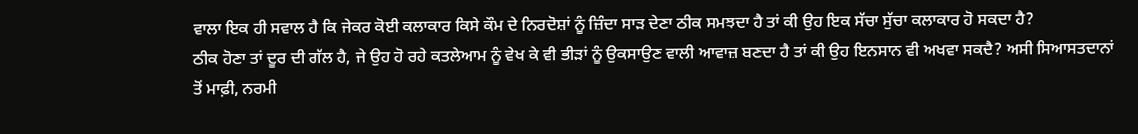ਵਾਲਾ ਇਕ ਹੀ ਸਵਾਲ ਹੈ ਕਿ ਜੇਕਰ ਕੋਈ ਕਲਾਕਾਰ ਕਿਸੇ ਕੌਮ ਦੇ ਨਿਰਦੋਸ਼ਾਂ ਨੂੰ ਜ਼ਿੰਦਾ ਸਾੜ ਦੇਣਾ ਠੀਕ ਸਮਝਦਾ ਹੈ ਤਾਂ ਕੀ ਉਹ ਇਕ ਸੱਚਾ ਸੁੱਚਾ ਕਲਾਕਾਰ ਹੋ ਸਕਦਾ ਹੈ?
ਠੀਕ ਹੋਣਾ ਤਾਂ ਦੂਰ ਦੀ ਗੱਲ ਹੈ, ਜੇ ਉਹ ਹੋ ਰਹੇ ਕਤਲੇਆਮ ਨੂੰ ਵੇਖ ਕੇ ਵੀ ਭੀੜਾਂ ਨੂੰ ਉਕਸਾਉਣ ਵਾਲੀ ਆਵਾਜ਼ ਬਣਦਾ ਹੈ ਤਾਂ ਕੀ ਉਹ ਇਨਸਾਨ ਵੀ ਅਖਵਾ ਸਕਦੈ? ਅਸੀ ਸਿਆਸਤਦਾਨਾਂ ਤੋਂ ਮਾਫ਼ੀ, ਨਰਮੀ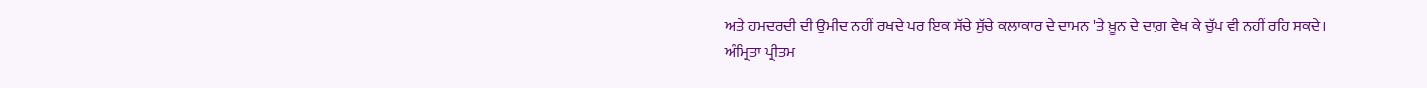ਅਤੇ ਹਮਦਰਦੀ ਦੀ ਉਮੀਦ ਨਹੀਂ ਰਖਦੇ ਪਰ ਇਕ ਸੱਚੇ ਸੁੱਚੇ ਕਲਾਕਾਰ ਦੇ ਦਾਮਨ 'ਤੇ ਖ਼ੂਨ ਦੇ ਦਾਗ਼ ਵੇਖ ਕੇ ਚੁੱਪ ਵੀ ਨਹੀਂ ਰਹਿ ਸਕਦੇ।
ਅੰਮ੍ਰਿਤਾ ਪ੍ਰੀਤਮ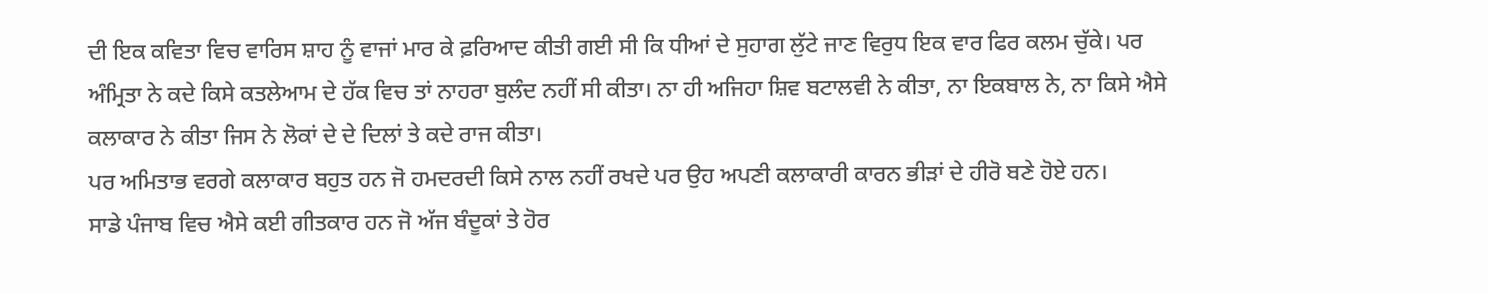ਦੀ ਇਕ ਕਵਿਤਾ ਵਿਚ ਵਾਰਿਸ ਸ਼ਾਹ ਨੂੰ ਵਾਜਾਂ ਮਾਰ ਕੇ ਫ਼ਰਿਆਦ ਕੀਤੀ ਗਈ ਸੀ ਕਿ ਧੀਆਂ ਦੇ ਸੁਹਾਗ ਲੁੱਟੇ ਜਾਣ ਵਿਰੁਧ ਇਕ ਵਾਰ ਫਿਰ ਕਲਮ ਚੁੱਕੇ। ਪਰ ਅੰਮ੍ਰਿਤਾ ਨੇ ਕਦੇ ਕਿਸੇ ਕਤਲੇਆਮ ਦੇ ਹੱਕ ਵਿਚ ਤਾਂ ਨਾਹਰਾ ਬੁਲੰਦ ਨਹੀਂ ਸੀ ਕੀਤਾ। ਨਾ ਹੀ ਅਜਿਹਾ ਸ਼ਿਵ ਬਟਾਲਵੀ ਨੇ ਕੀਤਾ, ਨਾ ਇਕਬਾਲ ਨੇ, ਨਾ ਕਿਸੇ ਐਸੇ ਕਲਾਕਾਰ ਨੇ ਕੀਤਾ ਜਿਸ ਨੇ ਲੋਕਾਂ ਦੇ ਦੇ ਦਿਲਾਂ ਤੇ ਕਦੇ ਰਾਜ ਕੀਤਾ।
ਪਰ ਅਮਿਤਾਭ ਵਰਗੇ ਕਲਾਕਾਰ ਬਹੁਤ ਹਨ ਜੋ ਹਮਦਰਦੀ ਕਿਸੇ ਨਾਲ ਨਹੀਂ ਰਖਦੇ ਪਰ ਉਹ ਅਪਣੀ ਕਲਾਕਾਰੀ ਕਾਰਨ ਭੀੜਾਂ ਦੇ ਹੀਰੋ ਬਣੇ ਹੋਏ ਹਨ।
ਸਾਡੇ ਪੰਜਾਬ ਵਿਚ ਐਸੇ ਕਈ ਗੀਤਕਾਰ ਹਨ ਜੋ ਅੱਜ ਬੰਦੂਕਾਂ ਤੇ ਹੋਰ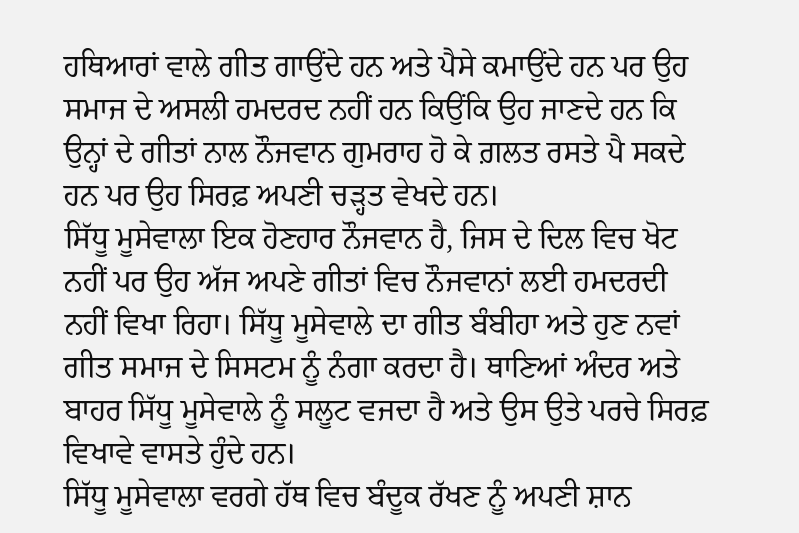ਹਥਿਆਰਾਂ ਵਾਲੇ ਗੀਤ ਗਾਉਂਦੇ ਹਨ ਅਤੇ ਪੈਸੇ ਕਮਾਉਂਦੇ ਹਨ ਪਰ ਉਹ ਸਮਾਜ ਦੇ ਅਸਲੀ ਹਮਦਰਦ ਨਹੀਂ ਹਨ ਕਿਉਂਕਿ ਉਹ ਜਾਣਦੇ ਹਨ ਕਿ ਉਨ੍ਹਾਂ ਦੇ ਗੀਤਾਂ ਨਾਲ ਨੌਜਵਾਨ ਗੁਮਰਾਹ ਹੋ ਕੇ ਗ਼ਲਤ ਰਸਤੇ ਪੈ ਸਕਦੇ ਹਨ ਪਰ ਉਹ ਸਿਰਫ਼ ਅਪਣੀ ਚੜ੍ਹਤ ਵੇਖਦੇ ਹਨ।
ਸਿੱਧੂ ਮੂਸੇਵਾਲਾ ਇਕ ਹੋਣਹਾਰ ਨੌਜਵਾਨ ਹੈ, ਜਿਸ ਦੇ ਦਿਲ ਵਿਚ ਖੋਟ ਨਹੀਂ ਪਰ ਉਹ ਅੱਜ ਅਪਣੇ ਗੀਤਾਂ ਵਿਚ ਨੌਜਵਾਨਾਂ ਲਈ ਹਮਦਰਦੀ ਨਹੀਂ ਵਿਖਾ ਰਿਹਾ। ਸਿੱਧੂ ਮੂਸੇਵਾਲੇ ਦਾ ਗੀਤ ਬੰਬੀਹਾ ਅਤੇ ਹੁਣ ਨਵਾਂ ਗੀਤ ਸਮਾਜ ਦੇ ਸਿਸਟਮ ਨੂੰ ਨੰਗਾ ਕਰਦਾ ਹੈ। ਥਾਣਿਆਂ ਅੰਦਰ ਅਤੇ ਬਾਹਰ ਸਿੱਧੂ ਮੂਸੇਵਾਲੇ ਨੂੰ ਸਲੂਟ ਵਜਦਾ ਹੈ ਅਤੇ ਉਸ ਉਤੇ ਪਰਚੇ ਸਿਰਫ਼ ਵਿਖਾਵੇ ਵਾਸਤੇ ਹੁੰਦੇ ਹਨ।
ਸਿੱਧੂ ਮੂਸੇਵਾਲਾ ਵਰਗੇ ਹੱਥ ਵਿਚ ਬੰਦੂਕ ਰੱਖਣ ਨੂੰ ਅਪਣੀ ਸ਼ਾਨ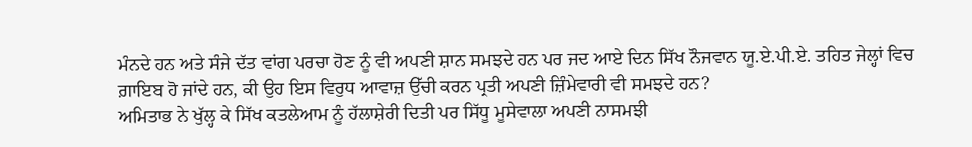ਮੰਨਦੇ ਹਨ ਅਤੇ ਸੰਜੇ ਦੱਤ ਵਾਂਗ ਪਰਚਾ ਹੋਣ ਨੂੰ ਵੀ ਅਪਣੀ ਸ਼ਾਨ ਸਮਝਦੇ ਹਨ ਪਰ ਜਦ ਆਏ ਦਿਨ ਸਿੱਖ ਨੌਜਵਾਨ ਯੂ.ਏ.ਪੀ.ਏ. ਤਹਿਤ ਜੇਲ੍ਹਾਂ ਵਿਚ ਗ਼ਾਇਬ ਹੋ ਜਾਂਦੇ ਹਨ, ਕੀ ਉਹ ਇਸ ਵਿਰੁਧ ਆਵਾਜ਼ ਉੱਚੀ ਕਰਨ ਪ੍ਰਤੀ ਅਪਣੀ ਜ਼ਿੰਮੇਵਾਰੀ ਵੀ ਸਮਝਦੇ ਹਨ?
ਅਮਿਤਾਭ ਨੇ ਖੁੱਲ੍ਹ ਕੇ ਸਿੱਖ ਕਤਲੇਆਮ ਨੂੰ ਹੱਲਾਸ਼ੇਰੀ ਦਿਤੀ ਪਰ ਸਿੱਧੂ ਮੂਸੇਵਾਲਾ ਅਪਣੀ ਨਾਸਮਝੀ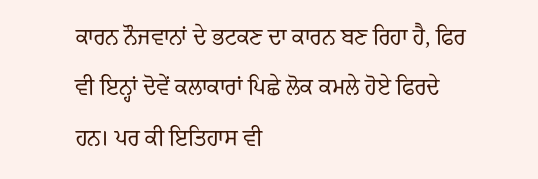ਕਾਰਨ ਨੌਜਵਾਨਾਂ ਦੇ ਭਟਕਣ ਦਾ ਕਾਰਨ ਬਣ ਰਿਹਾ ਹੈ, ਫਿਰ ਵੀ ਇਨ੍ਹਾਂ ਦੋਵੇਂ ਕਲਾਕਾਰਾਂ ਪਿਛੇ ਲੋਕ ਕਮਲੇ ਹੋਏ ਫਿਰਦੇ ਹਨ। ਪਰ ਕੀ ਇਤਿਹਾਸ ਵੀ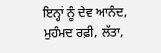ਇਨ੍ਹਾਂ ਨੂੰ ਦੇਵ ਆਨੰਦ, ਮੁਹੰਮਦ ਰਫ਼ੀ, ਲੱਤਾ,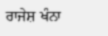ਰਾਜੇਸ਼ ਖੰਨਾ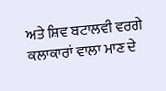ਅਤੇ ਸ਼ਿਵ ਬਟਾਲਵੀ ਵਰਗੇ ਕਲਾਕਾਰਾਂ ਵਾਲਾ ਮਾਣ ਦੇ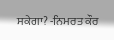ਸਕੇਗਾ? -ਨਿਮਰਤ ਕੌਰ